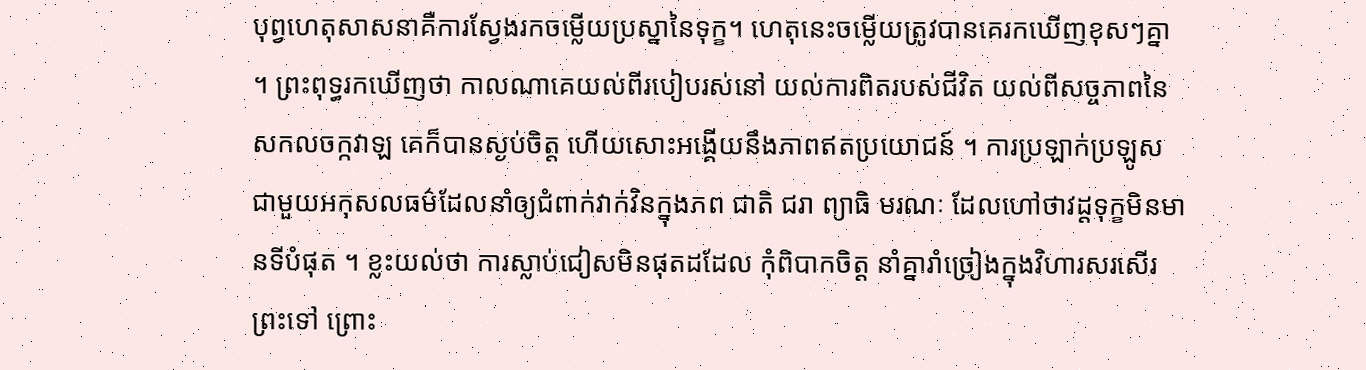បុព្វហេតុសាសនាគឺការស្វែងរកចម្លើយប្រស្នានៃទុក្ខ។ ហេតុនេះចម្លើយត្រូវបានគេរកឃើញខុសៗគ្នា ។ ព្រះពុទ្ធរកឃើញថា កាលណាគេយល់ពីរបៀបរស់នៅ យល់ការពិតរបស់ជីវិត យល់ពីសច្ចភាពនៃសកលចក្កវាឡ គេក៏បានស្ងប់ចិត្ត ហើយសោះអង្គើយនឹងភាពឥតប្រយោជន៍ ។ ការប្រឡាក់ប្រឡូសជាមួយអកុសលធម៌ដែលនាំឲ្យជំពាក់វាក់វិនក្នុងភព ជាតិ ជរា ព្យាធិ មរណៈ ដែលហៅថាវដ្ដទុក្ខមិនមានទីបំផុត ។ ខ្លះយល់ថា ការស្លាប់ជៀសមិនផុតដដែល កុំពិបាកចិត្ត នាំគ្នារាំច្រៀងក្នុងវិហារសរសើរព្រះទៅ ព្រោះ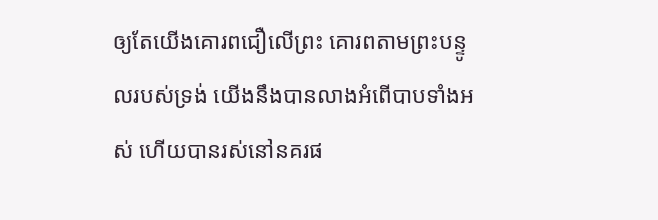ឲ្យតែយើងគោរពជឿលើព្រះ គោរពតាមព្រះបន្ទូលរបស់ទ្រង់ យើងនឹងបានលាងអំពើបាបទាំងអស់ ហើយបានរស់នៅនគរផ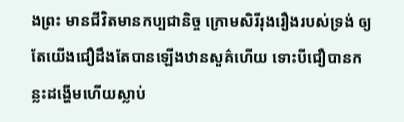ងព្រះ មានជីវិតមានកប្បជានិច្ច ក្រោមសិរីរុងរឿងរបស់ទ្រង់ ឲ្យតែយើងជឿដឹងតែបានឡើងឋានសួគ៌ហើយ ទោះបីជឿបានកន្លះដង្ហើមហើយស្លាប់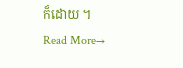ក៏ដោយ ។
Read More→